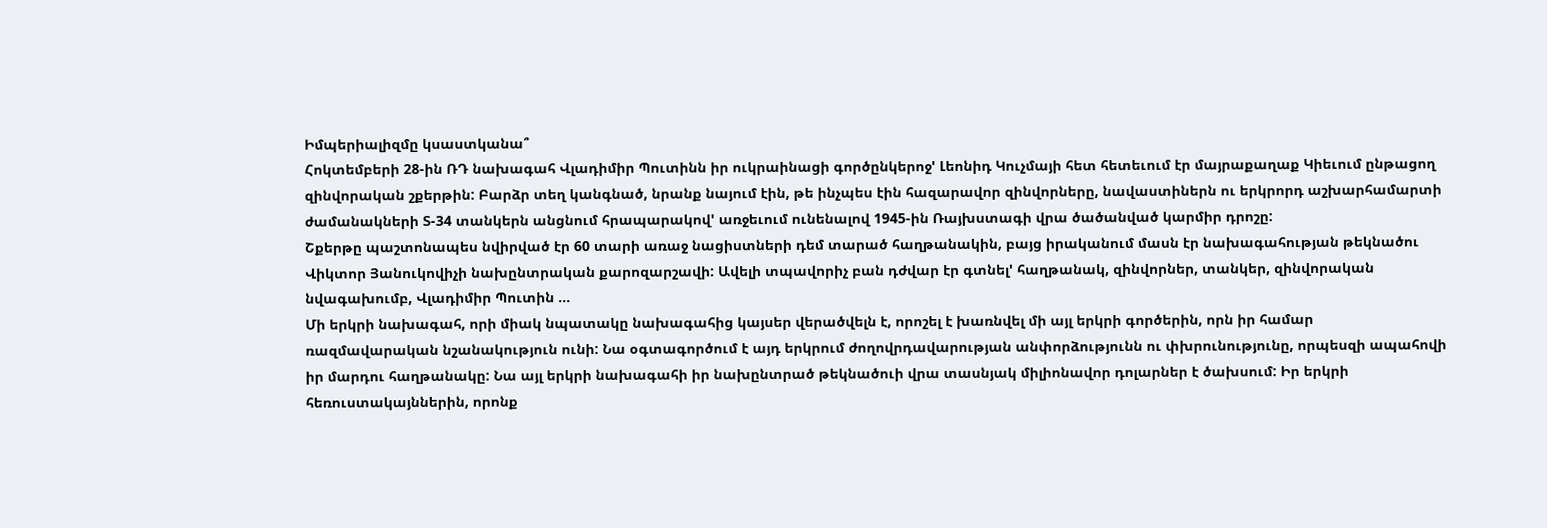Իմպերիալիզմը կսաստկանա՞
Հոկտեմբերի 28-ին ՌԴ նախագահ Վլադիմիր Պուտինն իր ուկրաինացի գործընկերոջ' Լեոնիդ Կուչմայի հետ հետեւում էր մայրաքաղաք Կիեւում ընթացող զինվորական շքերթին: Բարձր տեղ կանգնած, նրանք նայում էին, թե ինչպես էին հազարավոր զինվորները, նավաստիներն ու երկրորդ աշխարհամարտի ժամանակների Տ-34 տանկերն անցնում հրապարակով' առջեւում ունենալով 1945-ին Ռայխստագի վրա ծածանված կարմիր դրոշը:
Շքերթը պաշտոնապես նվիրված էր 60 տարի առաջ նացիստների դեմ տարած հաղթանակին, բայց իրականում մասն էր նախագահության թեկնածու Վիկտոր Յանուկովիչի նախընտրական քարոզարշավի: Ավելի տպավորիչ բան դժվար էր գտնել' հաղթանակ, զինվորներ, տանկեր, զինվորական նվագախումբ, Վլադիմիր Պուտին ...
Մի երկրի նախագահ, որի միակ նպատակը նախագահից կայսեր վերածվելն է, որոշել է խառնվել մի այլ երկրի գործերին, որն իր համար ռազմավարական նշանակություն ունի: Նա օգտագործում է այդ երկրում ժողովրդավարության անփորձությունն ու փխրունությունը, որպեսզի ապահովի իր մարդու հաղթանակը: Նա այլ երկրի նախագահի իր նախընտրած թեկնածուի վրա տասնյակ միլիոնավոր դոլարներ է ծախսում: Իր երկրի հեռուստակայններին, որոնք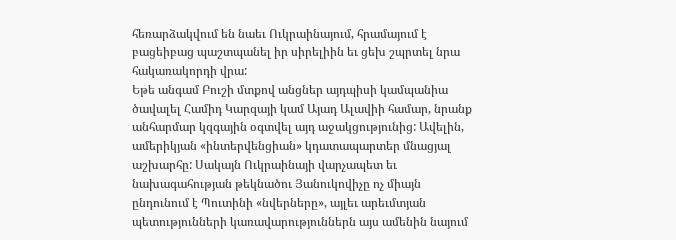հեռարձակվում են նաեւ Ուկրաինայում, հրամայում է բացեիբաց պաշտպանել իր սիրելիին եւ ցեխ շպրտել նրա հակառակորդի վրա:
Եթե անգամ Բուշի մտքով անցներ այդպիսի կամպանիա ծավալել Համիդ Կարզայի կամ Այադ Ալավիի համար, նրանք անհարմար կզգային օգտվել այդ աջակցությունից: Ավելին, ամերիկյան «ինտերվենցիան» կդատապարտեր մնացյալ աշխարհը: Սակայն Ուկրաինայի վարչապետ եւ նախագահության թեկնածու Յանուկովիչը ոչ միայն ընդունում է Պուտինի «նվերները», այլեւ արեւմտյան պետությունների կառավարություններն այս ամենին նայում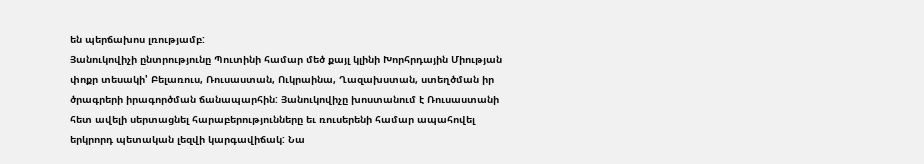են պերճախոս լռությամբ:
Յանուկովիչի ընտրությունը Պուտինի համար մեծ քայլ կլինի Խորհրդային Միության փոքր տեսակի' Բելառուս, Ռուսաստան, Ուկրաինա, Ղազախստան, ստեղծման իր ծրագրերի իրագործման ճանապարհին: Յանուկովիչը խոստանում է Ռուսաստանի հետ ավելի սերտացնել հարաբերությունները եւ ռուսերենի համար ապահովել երկրորդ պետական լեզվի կարգավիճակ: Նա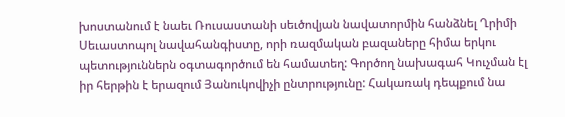խոստանում է նաեւ Ռուսաստանի սեւծովյան նավատորմին հանձնել Ղրիմի Սեւաստոպոլ նավահանգիստը, որի ռազմական բազաները հիմա երկու պետություններն օգտագործում են համատեղ: Գործող նախագահ Կուչման էլ իր հերթին է երազում Յանուկովիչի ընտրությունը: Հակառակ դեպքում նա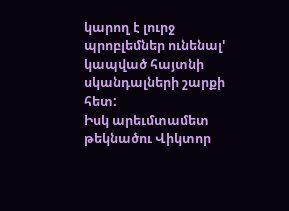կարող է լուրջ պրոբլեմներ ունենալ' կապված հայտնի սկանդալների շարքի հետ:
Իսկ արեւմտամետ թեկնածու Վիկտոր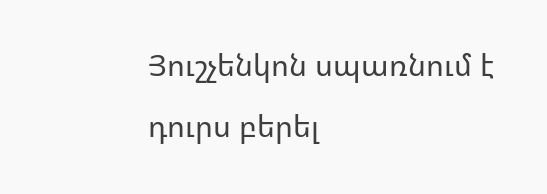Յուշչենկոն սպառնում է դուրս բերել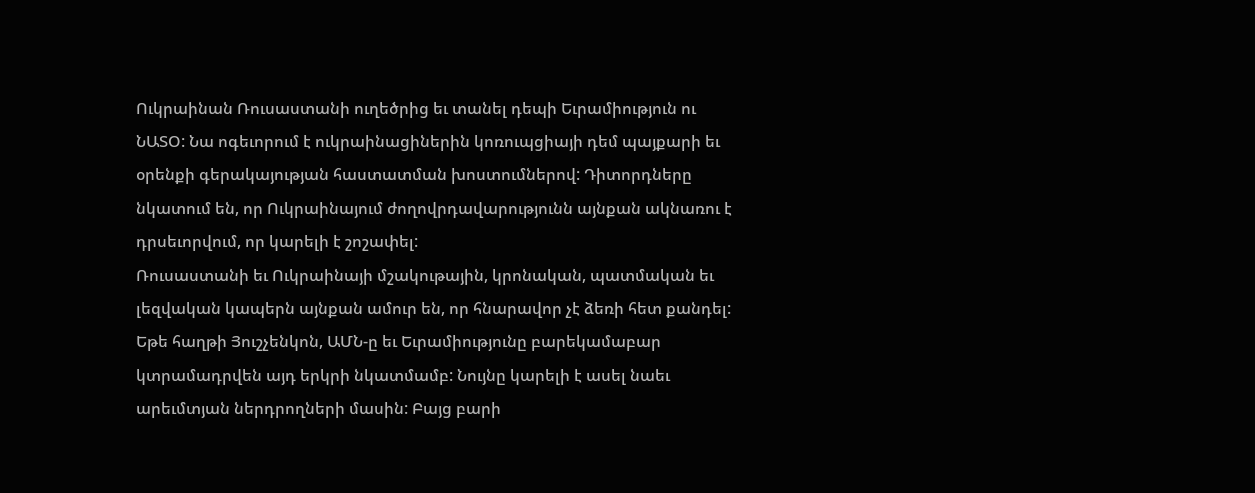Ուկրաինան Ռուսաստանի ուղեծրից եւ տանել դեպի Եւրամիություն ու ՆԱՏՕ: Նա ոգեւորում է ուկրաինացիներին կոռուպցիայի դեմ պայքարի եւ օրենքի գերակայության հաստատման խոստումներով: Դիտորդները նկատում են, որ Ուկրաինայում ժողովրդավարությունն այնքան ակնառու է դրսեւորվում, որ կարելի է շոշափել:
Ռուսաստանի եւ Ուկրաինայի մշակութային, կրոնական, պատմական եւ լեզվական կապերն այնքան ամուր են, որ հնարավոր չէ ձեռի հետ քանդել: Եթե հաղթի Յուշչենկոն, ԱՄՆ-ը եւ Եւրամիությունը բարեկամաբար կտրամադրվեն այդ երկրի նկատմամբ: Նույնը կարելի է ասել նաեւ արեւմտյան ներդրողների մասին: Բայց բարի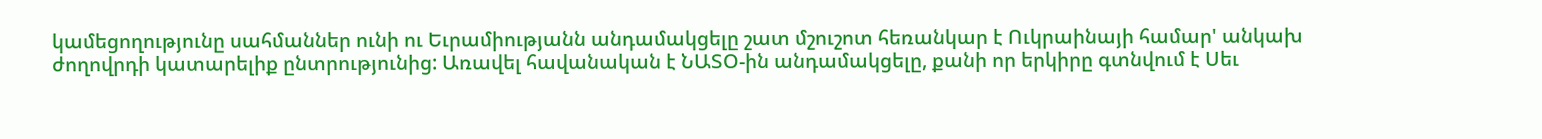կամեցողությունը սահմաններ ունի ու Եւրամիությանն անդամակցելը շատ մշուշոտ հեռանկար է Ուկրաինայի համար' անկախ ժողովրդի կատարելիք ընտրությունից: Առավել հավանական է ՆԱՏՕ-ին անդամակցելը, քանի որ երկիրը գտնվում է Սեւ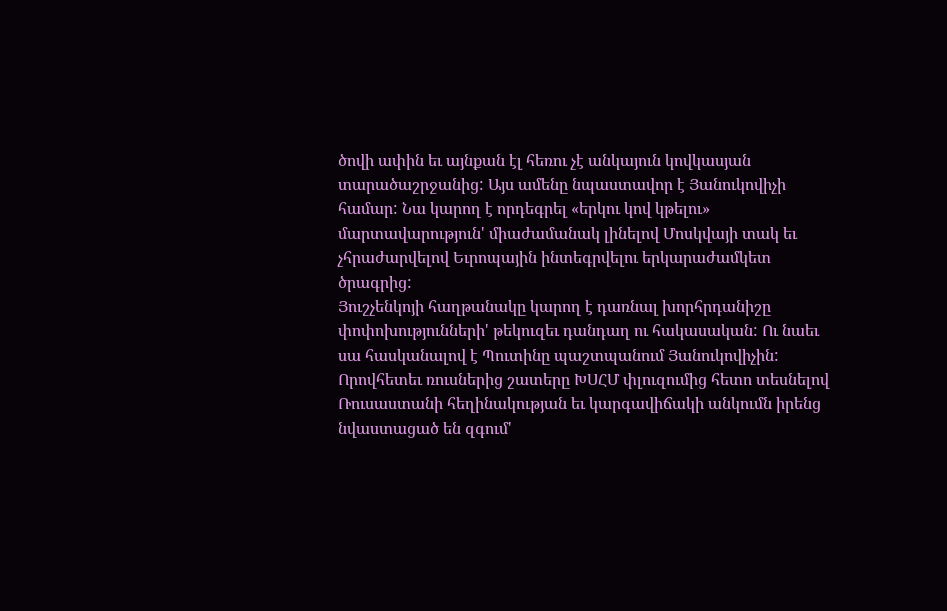ծովի ափին եւ այնքան էլ հեռու չէ անկայուն կովկասյան տարածաշրջանից: Այս ամենը նպաստավոր է Յանուկովիչի համար: Նա կարող է որդեգրել «երկու կով կթելու» մարտավարություն' միաժամանակ լինելով Մոսկվայի տակ եւ չհրաժարվելով Եւրոպային ինտեգրվելու երկարաժամկետ ծրագրից:
Յուշչենկոյի հաղթանակը կարող է դառնալ խորհրդանիշը փոփոխությունների' թեկուզեւ դանդաղ ու հակասական: Ու նաեւ սա հասկանալով է Պուտինը պաշտպանում Յանուկովիչին: Որովհետեւ ռուսներից շատերը ԽՍՀՄ փլուզումից հետո տեսնելով Ռուսաստանի հեղինակության եւ կարգավիճակի անկումն իրենց նվաստացած են զգում'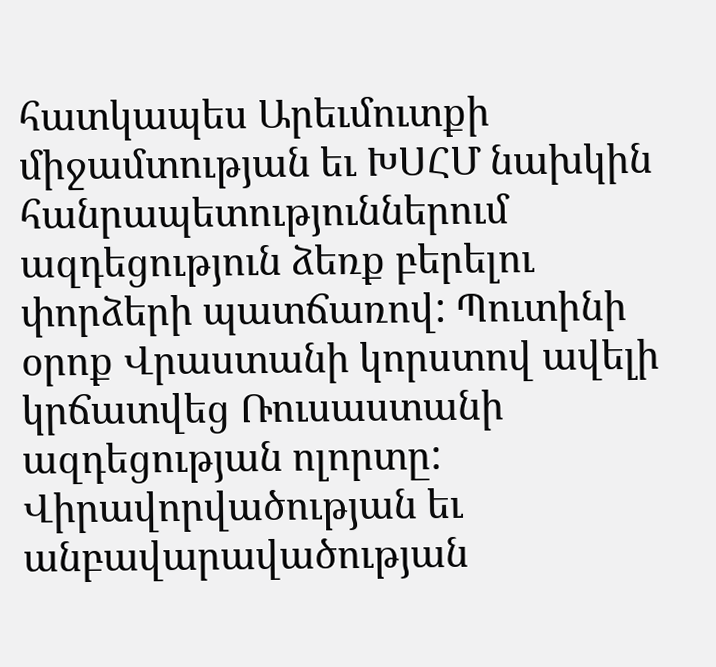հատկապես Արեւմուտքի միջամտության եւ ԽՍՀՄ նախկին հանրապետություններում ազդեցություն ձեռք բերելու փորձերի պատճառով: Պուտինի օրոք Վրաստանի կորստով ավելի կրճատվեց Ռուսաստանի ազդեցության ոլորտը: Վիրավորվածության եւ անբավարավածության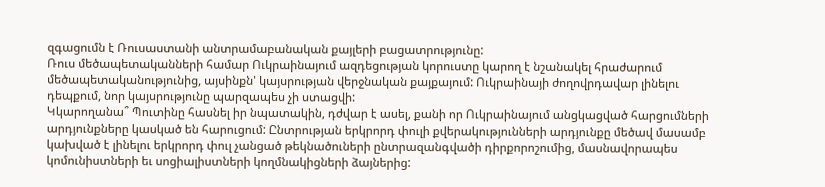զգացումն է Ռուսաստանի անտրամաբանական քայլերի բացատրությունը:
Ռուս մեծապետականների համար Ուկրաինայում ազդեցության կորուստը կարող է նշանակել հրաժարում մեծապետականությունից, այսինքն' կայսրության վերջնական քայքայում: Ուկրաինայի ժողովրդավար լինելու դեպքում, նոր կայսրությունը պարզապես չի ստացվի:
Կկարողանա՞ Պուտինը հասնել իր նպատակին, դժվար է ասել, քանի որ Ուկրաինայում անցկացված հարցումների արդյունքները կասկած են հարուցում: Ընտրության երկրորդ փուլի քվերակությունների արդյունքը մեծավ մասամբ կախված է լինելու երկրորդ փուլ չանցած թեկնածուների ընտրազանգվածի դիրքորոշումից, մասնավորապես կոմունիստների եւ սոցիալիստների կողմնակիցների ձայներից: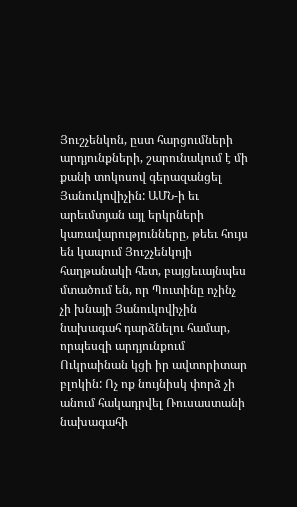Յուշչենկոն, ըստ հարցումների արդյունքների, շարունակում է մի քանի տոկոսով գերազանցել Յանուկովիչին: ԱՄՆ-ի եւ արեւմտյան այլ երկրների կառավարությունները, թեեւ հույս են կապում Յուշչենկոյի հաղթանակի հետ, բայցեւայնպես մտածում են, որ Պուտինը ոչինչ չի խնայի Յանուկովիչին նախագահ դարձնելու համար, որպեսզի արդյունքում Ուկրաինան կցի իր ավտորիտար բլոկին: Ոչ ոք նույնիսկ փորձ չի անում հակադրվել Ռուսաստանի նախագահի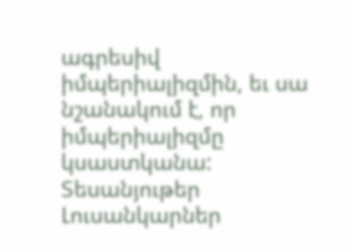ագրեսիվ իմպերիալիզմին, եւ սա նշանակում է, որ իմպերիալիզմը կսաստկանա:
Տեսանյութեր
Լուսանկարներ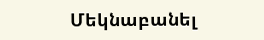Մեկնաբանել